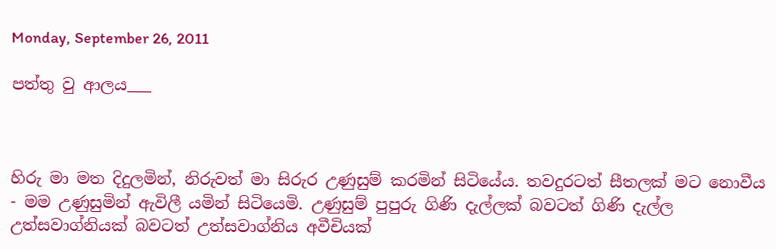Monday, September 26, 2011

පත්තු වු ආලය___



හිරු මා මත දිදුලමින්, නිරුවත් මා සිරුර උණුසුම් කරමින් සිටියේය. තවදුරටත් සීතලක් මට නොවීය - මම උණුසුමින් ඇවිලී යමින් සිටියෙමි. උණුසුම් පුපුරු ගිණි දැල්ලක් බවටත් ගිණි දැල්ල උත්සවාග්නියක් බවටත් උත්සවාග්නිය අවීචියක්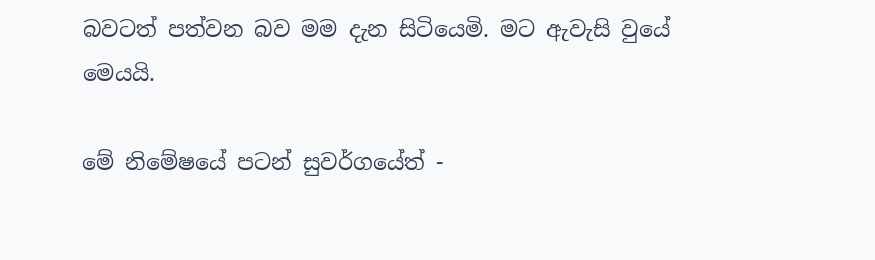බවටත් පත්වන බව මම දැන සිටියෙමි. මට ඇවැසි වුයේ මෙයයි.

මේ නිමේෂයේ පටන් සුවර්ගයේත් -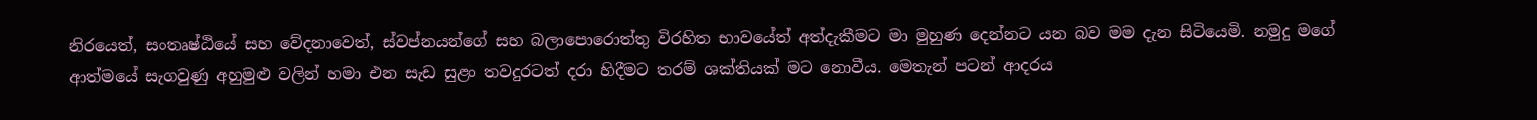නිරයෙත්, සංතෘෂ්ඨියේ සහ වේදනාවෙත්, ස්වප්නයන්ගේ සහ බලාපොරොත්තු විරහිත භාවයේත් අත්දැකීමට මා මුහුණ දෙන්නට යන බව මම දැන සිටියෙමි. නමුදු මගේ ආත්මයේ සැගවුණු අහුමුළු වලින් හමා එන සැඩ සුළං තවදුරටත් දරා හිදීමට තරම් ශක්තියක් මට නොවීය. මෙතැන් පටන් ආදරය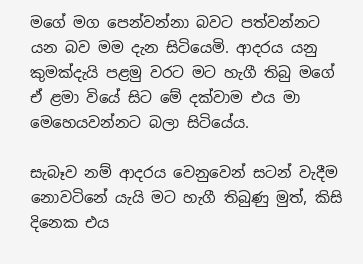මගේ මග පෙන්වන්නා බවට පත්වන්නට යන බව මම දැන සිටියෙමි. ආදරය යනු කුමක්දැයි පළමු වරට මට හැගී තිබු මගේ ඒ ළමා වියේ සිට මේ දක්වාම එය මා මෙහෙයවන්නට බලා සිටියේය.

සැබෑව නම් ආදරය වෙනුවෙන් සටන් වැදීම නොවටිනේ යැයි මට හැගී තිබුණු මුත්, කිසි දිනෙක එය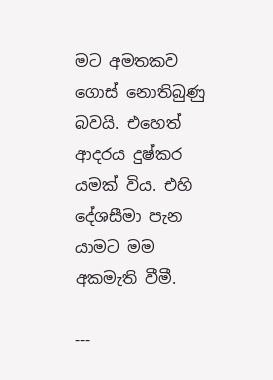මට අමතකව ගොස් නොතිබුණු බවයි. එහෙත් ආදරය දුෂ්කර යමක් විය. එහි දේශසීමා පැන යාමට මම අකමැති වීමී.

---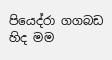පියෙද්රා ගගබඩ හිද මම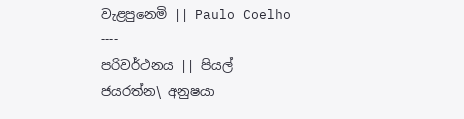වැළපුනෙමි || Paulo Coelho ----
පරිවර්ථනය || පියල් ජයරත්න‍\ අනුෂයා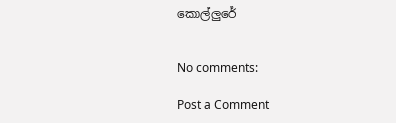කොල්ලුරේ


No comments:

Post a Comment